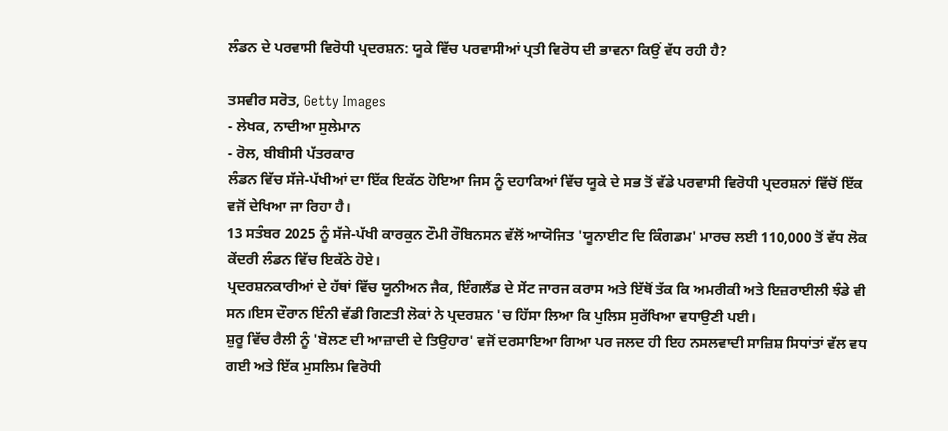ਲੰਡਨ ਦੇ ਪਰਵਾਸੀ ਵਿਰੋਧੀ ਪ੍ਰਦਰਸ਼ਨ: ਯੂਕੇ ਵਿੱਚ ਪਰਵਾਸੀਆਂ ਪ੍ਰਤੀ ਵਿਰੋਧ ਦੀ ਭਾਵਨਾ ਕਿਉਂ ਵੱਧ ਰਹੀ ਹੈ?

ਤਸਵੀਰ ਸਰੋਤ, Getty Images
- ਲੇਖਕ, ਨਾਦੀਆ ਸੁਲੇਮਾਨ
- ਰੋਲ, ਬੀਬੀਸੀ ਪੱਤਰਕਾਰ
ਲੰਡਨ ਵਿੱਚ ਸੱਜੇ-ਪੱਖੀਆਂ ਦਾ ਇੱਕ ਇਕੱਠ ਹੋਇਆ ਜਿਸ ਨੂੰ ਦਹਾਕਿਆਂ ਵਿੱਚ ਯੂਕੇ ਦੇ ਸਭ ਤੋਂ ਵੱਡੇ ਪਰਵਾਸੀ ਵਿਰੋਧੀ ਪ੍ਰਦਰਸ਼ਨਾਂ ਵਿੱਚੋਂ ਇੱਕ ਵਜੋਂ ਦੇਖਿਆ ਜਾ ਰਿਹਾ ਹੈ।
13 ਸਤੰਬਰ 2025 ਨੂੰ ਸੱਜੇ-ਪੱਖੀ ਕਾਰਕੁਨ ਟੌਮੀ ਰੌਬਿਨਸਨ ਵੱਲੋਂ ਆਯੋਜਿਤ 'ਯੂਨਾਈਟ ਦਿ ਕਿੰਗਡਮ' ਮਾਰਚ ਲਈ 110,000 ਤੋਂ ਵੱਧ ਲੋਕ ਕੇਂਦਰੀ ਲੰਡਨ ਵਿੱਚ ਇਕੱਠੇ ਹੋਏ।
ਪ੍ਰਦਰਸ਼ਨਕਾਰੀਆਂ ਦੇ ਹੱਥਾਂ ਵਿੱਚ ਯੂਨੀਅਨ ਜੈਕ, ਇੰਗਲੈਂਡ ਦੇ ਸੇਂਟ ਜਾਰਜ ਕਰਾਸ ਅਤੇ ਇੱਥੋਂ ਤੱਕ ਕਿ ਅਮਰੀਕੀ ਅਤੇ ਇਜ਼ਰਾਈਲੀ ਝੰਡੇ ਵੀ ਸਨ।ਇਸ ਦੌਰਾਨ ਇੰਨੀ ਵੱਡੀ ਗਿਣਤੀ ਲੋਕਾਂ ਨੇ ਪ੍ਰਦਰਸ਼ਨ 'ਚ ਹਿੱਸਾ ਲਿਆ ਕਿ ਪੁਲਿਸ ਸੁਰੱਖਿਆ ਵਧਾਉਣੀ ਪਈ।
ਸ਼ੁਰੂ ਵਿੱਚ ਰੈਲੀ ਨੂੰ 'ਬੋਲਣ ਦੀ ਆਜ਼ਾਦੀ ਦੇ ਤਿਉਹਾਰ' ਵਜੋਂ ਦਰਸਾਇਆ ਗਿਆ ਪਰ ਜਲਦ ਹੀ ਇਹ ਨਸਲਵਾਦੀ ਸਾਜ਼ਿਸ਼ ਸਿਧਾਂਤਾਂ ਵੱਲ ਵਧ ਗਈ ਅਤੇ ਇੱਕ ਮੁਸਲਿਮ ਵਿਰੋਧੀ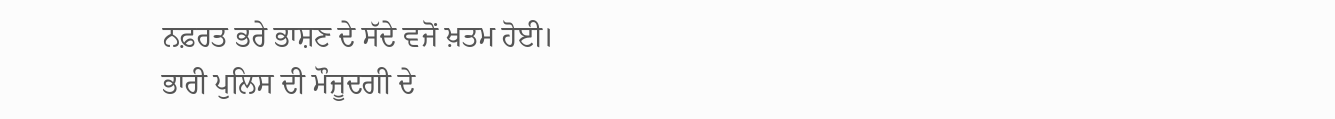ਨਫ਼ਰਤ ਭਰੇ ਭਾਸ਼ਣ ਦੇ ਸੱਦੇ ਵਜੋਂ ਖ਼ਤਮ ਹੋਈ।
ਭਾਰੀ ਪੁਲਿਸ ਦੀ ਮੌਜੂਦਗੀ ਦੇ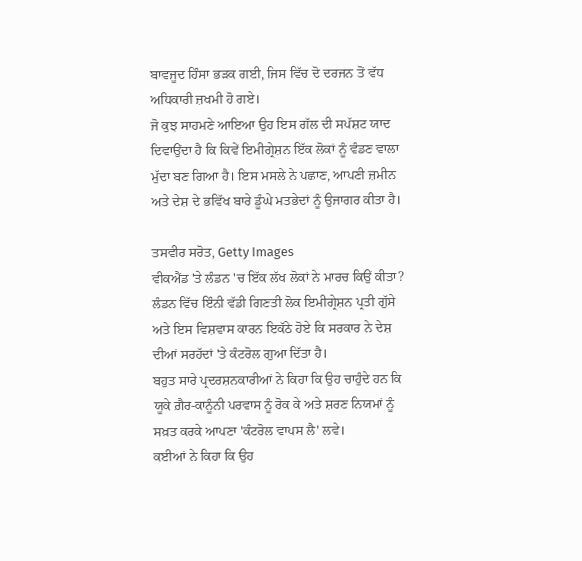ਬਾਵਜੂਦ ਹਿੰਸਾ ਭੜਕ ਗਈ, ਜਿਸ ਵਿੱਚ ਦੋ ਦਰਜਨ ਤੋਂ ਵੱਧ ਅਧਿਕਾਰੀ ਜ਼ਖਮੀ ਹੋ ਗਏ।
ਜੋ ਕੁਝ ਸਾਹਮਣੇ ਆਇਆ ਉਹ ਇਸ ਗੱਲ ਦੀ ਸਪੱਸ਼ਟ ਯਾਦ ਦਿਵਾਉਂਦਾ ਹੈ ਕਿ ਕਿਵੇਂ ਇਮੀਗ੍ਰੇਸ਼ਨ ਇੱਕ ਲੋਕਾਂ ਨੂੰ ਵੰਡਣ ਵਾਲਾ ਮੁੱਦਾ ਬਣ ਗਿਆ ਹੈ। ਇਸ ਮਸਲੇ ਨੇ ਪਛਾਣ, ਆਪਣੀ ਜ਼ਮੀਨ ਅਤੇ ਦੇਸ਼ ਦੇ ਭਵਿੱਖ ਬਾਰੇ ਡੂੰਘੇ ਮਤਭੇਦਾਂ ਨੂੰ ਉਜਾਗਰ ਕੀਤਾ ਹੈ।

ਤਸਵੀਰ ਸਰੋਤ, Getty Images
ਵੀਕਐਂਡ 'ਤੇ ਲੰਡਨ 'ਚ ਇੱਕ ਲੱਖ ਲੋਕਾਂ ਨੇ ਮਾਰਚ ਕਿਉਂ ਕੀਤਾ?
ਲੰਡਨ ਵਿੱਚ ਇੰਨੀ ਵੱਡੀ ਗਿਣਤੀ ਲੋਕ ਇਮੀਗ੍ਰੇਸ਼ਨ ਪ੍ਰਤੀ ਗੁੱਸੇ ਅਤੇ ਇਸ ਵਿਸ਼ਵਾਸ ਕਾਰਨ ਇਕੱਠੇ ਹੋਏ ਕਿ ਸਰਕਾਰ ਨੇ ਦੇਸ਼ ਦੀਆਂ ਸਰਹੱਦਾਂ 'ਤੇ ਕੰਟਰੋਲ ਗੁਆ ਦਿੱਤਾ ਹੈ।
ਬਹੁਤ ਸਾਰੇ ਪ੍ਰਦਰਸ਼ਨਕਾਰੀਆਂ ਨੇ ਕਿਹਾ ਕਿ ਉਹ ਚਾਹੁੰਦੇ ਹਨ ਕਿ ਯੂਕੇ ਗ਼ੈਰ-ਕਾਨੂੰਨੀ ਪਰਵਾਸ ਨੂੰ ਰੋਕ ਕੇ ਅਤੇ ਸ਼ਰਣ ਨਿਯਮਾਂ ਨੂੰ ਸਖ਼ਤ ਕਰਕੇ ਆਪਣਾ 'ਕੰਟਰੋਲ ਵਾਪਸ ਲੈ' ਲਵੇ।
ਕਈਆਂ ਨੇ ਕਿਹਾ ਕਿ ਉਹ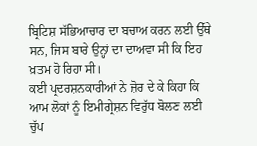ਬ੍ਰਿਟਿਸ਼ ਸੱਭਿਆਚਾਰ ਦਾ ਬਚਾਅ ਕਰਨ ਲਈ ਉੱਥੇ ਸਨ, ਜਿਸ ਬਾਰੇ ਉਨ੍ਹਾਂ ਦਾ ਦਾਅਵਾ ਸੀ ਕਿ ਇਹ ਖ਼ਤਮ ਹੋ ਰਿਹਾ ਸੀ।
ਕਈ ਪ੍ਰਦਰਸ਼ਨਕਾਰੀਆਂ ਨੇ ਜ਼ੋਰ ਦੇ ਕੇ ਕਿਹਾ ਕਿ ਆਮ ਲੋਕਾਂ ਨੂੰ ਇਮੀਗ੍ਰੇਸ਼ਨ ਵਿਰੁੱਧ ਬੋਲਣ ਲਈ ਚੁੱਪ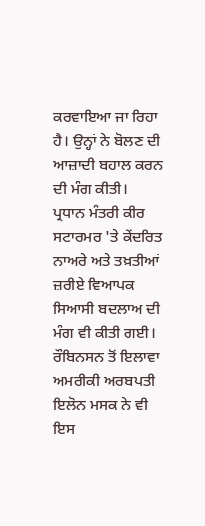ਕਰਵਾਇਆ ਜਾ ਰਿਹਾ ਹੈ। ਉਨ੍ਹਾਂ ਨੇ ਬੋਲਣ ਦੀ ਆਜ਼ਾਦੀ ਬਹਾਲ ਕਰਨ ਦੀ ਮੰਗ ਕੀਤੀ।
ਪ੍ਰਧਾਨ ਮੰਤਰੀ ਕੀਰ ਸਟਾਰਮਰ 'ਤੇ ਕੇਂਦਰਿਤ ਨਾਅਰੇ ਅਤੇ ਤਖ਼ਤੀਆਂ ਜ਼ਰੀਏ ਵਿਆਪਕ ਸਿਆਸੀ ਬਦਲਾਅ ਦੀ ਮੰਗ ਵੀ ਕੀਤੀ ਗਈ।
ਰੌਬਿਨਸਨ ਤੋਂ ਇਲਾਵਾ ਅਮਰੀਕੀ ਅਰਬਪਤੀ ਇਲੋਨ ਮਸਕ ਨੇ ਵੀ ਇਸ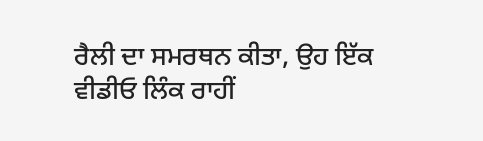ਰੈਲੀ ਦਾ ਸਮਰਥਨ ਕੀਤਾ, ਉਹ ਇੱਕ ਵੀਡੀਓ ਲਿੰਕ ਰਾਹੀਂ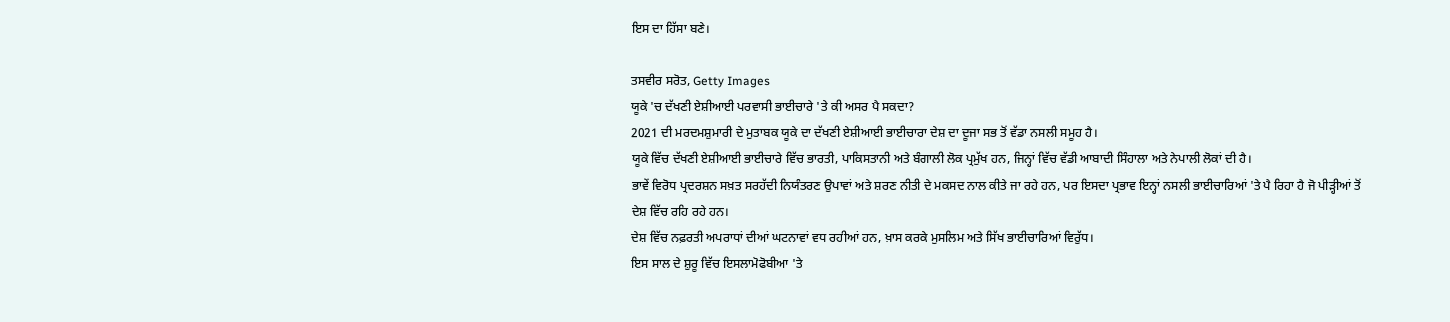ਇਸ ਦਾ ਹਿੱਸਾ ਬਣੇ।

ਤਸਵੀਰ ਸਰੋਤ, Getty Images
ਯੂਕੇ 'ਚ ਦੱਖਣੀ ਏਸ਼ੀਆਈ ਪਰਵਾਸੀ ਭਾਈਚਾਰੇ 'ਤੇ ਕੀ ਅਸਰ ਪੈ ਸਕਦਾ?
2021 ਦੀ ਮਰਦਮਸ਼ੁਮਾਰੀ ਦੇ ਮੁਤਾਬਕ ਯੂਕੇ ਦਾ ਦੱਖਣੀ ਏਸ਼ੀਆਈ ਭਾਈਚਾਰਾ ਦੇਸ਼ ਦਾ ਦੂਜਾ ਸਭ ਤੋਂ ਵੱਡਾ ਨਸਲੀ ਸਮੂਹ ਹੈ।
ਯੂਕੇ ਵਿੱਚ ਦੱਖਣੀ ਏਸ਼ੀਆਈ ਭਾਈਚਾਰੇ ਵਿੱਚ ਭਾਰਤੀ, ਪਾਕਿਸਤਾਨੀ ਅਤੇ ਬੰਗਾਲੀ ਲੋਕ ਪ੍ਰਮੁੱਖ ਹਨ, ਜਿਨ੍ਹਾਂ ਵਿੱਚ ਵੱਡੀ ਆਬਾਦੀ ਸਿੰਹਾਲਾ ਅਤੇ ਨੇਪਾਲੀ ਲੋਕਾਂ ਦੀ ਹੈ।
ਭਾਵੇਂ ਵਿਰੋਧ ਪ੍ਰਦਰਸ਼ਨ ਸਖ਼ਤ ਸਰਹੱਦੀ ਨਿਯੰਤਰਣ ਉਪਾਵਾਂ ਅਤੇ ਸ਼ਰਣ ਨੀਤੀ ਦੇ ਮਕਸਦ ਨਾਲ ਕੀਤੇ ਜਾ ਰਹੇ ਹਨ, ਪਰ ਇਸਦਾ ਪ੍ਰਭਾਵ ਇਨ੍ਹਾਂ ਨਸਲੀ ਭਾਈਚਾਰਿਆਂ 'ਤੇ ਪੈ ਰਿਹਾ ਹੈ ਜੋ ਪੀੜ੍ਹੀਆਂ ਤੋਂ ਦੇਸ਼ ਵਿੱਚ ਰਹਿ ਰਹੇ ਹਨ।
ਦੇਸ਼ ਵਿੱਚ ਨਫ਼ਰਤੀ ਅਪਰਾਧਾਂ ਦੀਆਂ ਘਟਨਾਵਾਂ ਵਧ ਰਹੀਆਂ ਹਨ, ਖ਼ਾਸ ਕਰਕੇ ਮੁਸਲਿਮ ਅਤੇ ਸਿੱਖ ਭਾਈਚਾਰਿਆਂ ਵਿਰੁੱਧ।
ਇਸ ਸਾਲ ਦੇ ਸ਼ੁਰੂ ਵਿੱਚ ਇਸਲਾਮੋਫੋਬੀਆ 'ਤੇ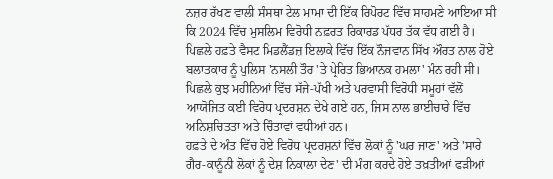ਨਜ਼ਰ ਰੱਖਣ ਵਾਲੀ ਸੰਸਥਾ ਟੇਲ ਮਾਮਾ ਦੀ ਇੱਕ ਰਿਪੋਰਟ ਵਿੱਚ ਸਾਹਮਣੇ ਆਇਆ ਸੀ ਕਿ 2024 ਵਿੱਚ ਮੁਸਲਿਮ ਵਿਰੋਧੀ ਨਫ਼ਰਤ ਰਿਕਾਰਡ ਪੱਧਰ ਤੱਕ ਵੱਧ ਗਈ ਹੈ।
ਪਿਛਲੇ ਹਫ਼ਤੇ ਵੈਸਟ ਮਿਡਲੈਂਡਜ਼ ਇਲਾਕੇ ਵਿੱਚ ਇੱਕ ਨੌਜਵਾਨ ਸਿੱਖ ਔਰਤ ਨਾਲ ਹੋਏ ਬਲਾਤਕਾਰ ਨੂੰ ਪੁਲਿਸ 'ਨਸਲੀ ਤੌਰ 'ਤੇ ਪ੍ਰੇਰਿਤ ਭਿਆਨਕ ਹਮਲਾ' ਮੰਨ ਰਹੀ ਸੀ।
ਪਿਛਲੇ ਕੁਝ ਮਹੀਨਿਆਂ ਵਿੱਚ ਸੱਜੇ-ਪੱਖੀ ਅਤੇ ਪਰਵਾਸੀ ਵਿਰੋਧੀ ਸਮੂਹਾਂ ਵੱਲੋਂ ਆਯੋਜਿਤ ਕਈ ਵਿਰੋਧ ਪ੍ਰਦਰਸ਼ਨ ਦੇਖੇ ਗਏ ਹਨ, ਜਿਸ ਨਾਲ ਭਾਈਚਾਰੇ ਵਿੱਚ ਅਨਿਸ਼ਚਿਤਤਾ ਅਤੇ ਚਿੰਤਾਵਾਂ ਵਧੀਆਂ ਹਨ।
ਹਫ਼ਤੇ ਦੇ ਅੰਤ ਵਿੱਚ ਹੋਏ ਵਿਰੋਧ ਪ੍ਰਦਰਸ਼ਨਾਂ ਵਿੱਚ ਲੋਕਾਂ ਨੂੰ 'ਘਰ ਜਾਣ' ਅਤੇ 'ਸਾਰੇ ਗੈਰ-ਕਾਨੂੰਨੀ ਲੋਕਾਂ ਨੂੰ ਦੇਸ਼ ਨਿਕਾਲਾ ਦੇਣ' ਦੀ ਮੰਗ ਕਰਦੇ ਹੋਏ ਤਖ਼ਤੀਆਂ ਫੜੀਆਂ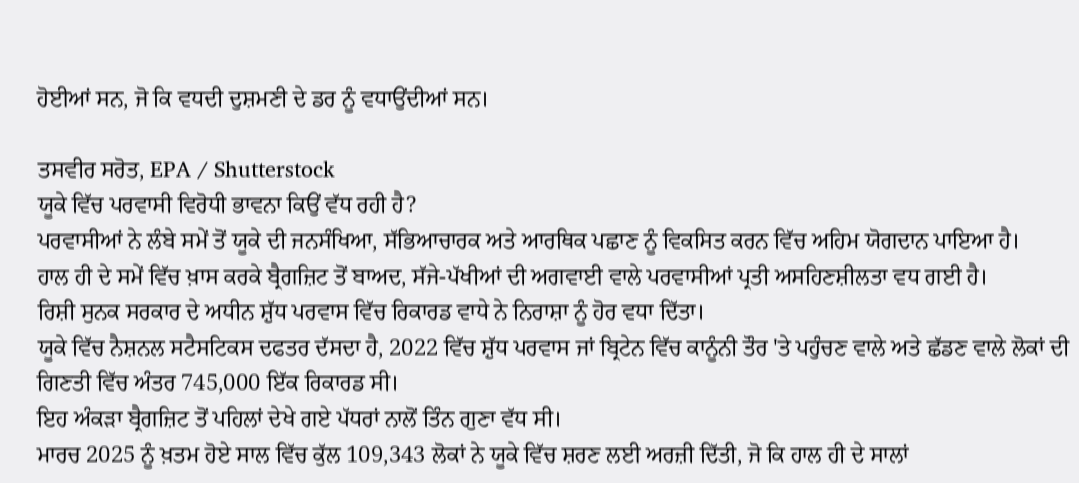ਹੋਈਆਂ ਸਨ, ਜੋ ਕਿ ਵਧਦੀ ਦੁਸ਼ਮਣੀ ਦੇ ਡਰ ਨੂੰ ਵਧਾਉਂਦੀਆਂ ਸਨ।

ਤਸਵੀਰ ਸਰੋਤ, EPA / Shutterstock
ਯੂਕੇ ਵਿੱਚ ਪਰਵਾਸੀ ਵਿਰੋਧੀ ਭਾਵਨਾ ਕਿਉਂ ਵੱਧ ਰਹੀ ਹੈ?
ਪਰਵਾਸੀਆਂ ਨੇ ਲੰਬੇ ਸਮੇਂ ਤੋਂ ਯੂਕੇ ਦੀ ਜਨਸੰਖਿਆ, ਸੱਭਿਆਚਾਰਕ ਅਤੇ ਆਰਥਿਕ ਪਛਾਣ ਨੂੰ ਵਿਕਸਿਤ ਕਰਨ ਵਿੱਚ ਅਹਿਮ ਯੋਗਦਾਨ ਪਾਇਆ ਹੈ।
ਹਾਲ ਹੀ ਦੇ ਸਮੇਂ ਵਿੱਚ ਖ਼ਾਸ ਕਰਕੇ ਬ੍ਰੈਗਜ਼ਿਟ ਤੋਂ ਬਾਅਦ, ਸੱਜੇ-ਪੱਖੀਆਂ ਦੀ ਅਗਵਾਈ ਵਾਲੇ ਪਰਵਾਸੀਆਂ ਪ੍ਰਤੀ ਅਸਹਿਣਸ਼ੀਲਤਾ ਵਧ ਗਈ ਹੈ।
ਰਿਸ਼ੀ ਸੁਨਕ ਸਰਕਾਰ ਦੇ ਅਧੀਨ ਸ਼ੁੱਧ ਪਰਵਾਸ ਵਿੱਚ ਰਿਕਾਰਡ ਵਾਧੇ ਨੇ ਨਿਰਾਸ਼ਾ ਨੂੰ ਹੋਰ ਵਧਾ ਦਿੱਤਾ।
ਯੂਕੇ ਵਿੱਚ ਨੈਸ਼ਨਲ ਸਟੈਸਟਿਕਸ ਦਫਤਰ ਦੱਸਦਾ ਹੈ, 2022 ਵਿੱਚ ਸ਼ੁੱਧ ਪਰਵਾਸ ਜਾਂ ਬ੍ਰਿਟੇਨ ਵਿੱਚ ਕਾਨੂੰਨੀ ਤੌਰ 'ਤੇ ਪਹੁੰਚਣ ਵਾਲੇ ਅਤੇ ਛੱਡਣ ਵਾਲੇ ਲੋਕਾਂ ਦੀ ਗਿਣਤੀ ਵਿੱਚ ਅੰਤਰ 745,000 ਇੱਕ ਰਿਕਾਰਡ ਸੀ।
ਇਹ ਅੰਕੜਾ ਬ੍ਰੈਗਜ਼ਿਟ ਤੋਂ ਪਹਿਲਾਂ ਦੇਖੇ ਗਏ ਪੱਧਰਾਂ ਨਾਲੋਂ ਤਿੰਨ ਗੁਣਾ ਵੱਧ ਸੀ।
ਮਾਰਚ 2025 ਨੂੰ ਖ਼ਤਮ ਹੋਏ ਸਾਲ ਵਿੱਚ ਕੁੱਲ 109,343 ਲੋਕਾਂ ਨੇ ਯੂਕੇ ਵਿੱਚ ਸ਼ਰਣ ਲਈ ਅਰਜ਼ੀ ਦਿੱਤੀ, ਜੋ ਕਿ ਹਾਲ ਹੀ ਦੇ ਸਾਲਾਂ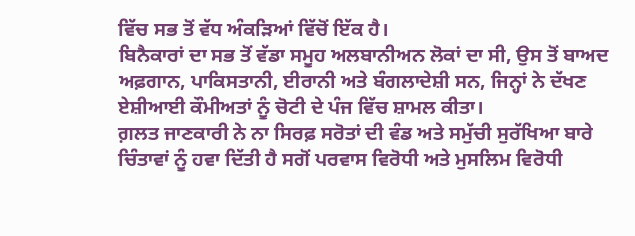ਵਿੱਚ ਸਭ ਤੋਂ ਵੱਧ ਅੰਕੜਿਆਂ ਵਿੱਚੋਂ ਇੱਕ ਹੈ।
ਬਿਨੈਕਾਰਾਂ ਦਾ ਸਭ ਤੋਂ ਵੱਡਾ ਸਮੂਹ ਅਲਬਾਨੀਅਨ ਲੋਕਾਂ ਦਾ ਸੀ, ਉਸ ਤੋਂ ਬਾਅਦ ਅਫ਼ਗਾਨ, ਪਾਕਿਸਤਾਨੀ, ਈਰਾਨੀ ਅਤੇ ਬੰਗਲਾਦੇਸ਼ੀ ਸਨ, ਜਿਨ੍ਹਾਂ ਨੇ ਦੱਖਣ ਏਸ਼ੀਆਈ ਕੌਮੀਅਤਾਂ ਨੂੰ ਚੋਟੀ ਦੇ ਪੰਜ ਵਿੱਚ ਸ਼ਾਮਲ ਕੀਤਾ।
ਗ਼ਲਤ ਜਾਣਕਾਰੀ ਨੇ ਨਾ ਸਿਰਫ਼ ਸਰੋਤਾਂ ਦੀ ਵੰਡ ਅਤੇ ਸਮੁੱਚੀ ਸੁਰੱਖਿਆ ਬਾਰੇ ਚਿੰਤਾਵਾਂ ਨੂੰ ਹਵਾ ਦਿੱਤੀ ਹੈ ਸਗੋਂ ਪਰਵਾਸ ਵਿਰੋਧੀ ਅਤੇ ਮੁਸਲਿਮ ਵਿਰੋਧੀ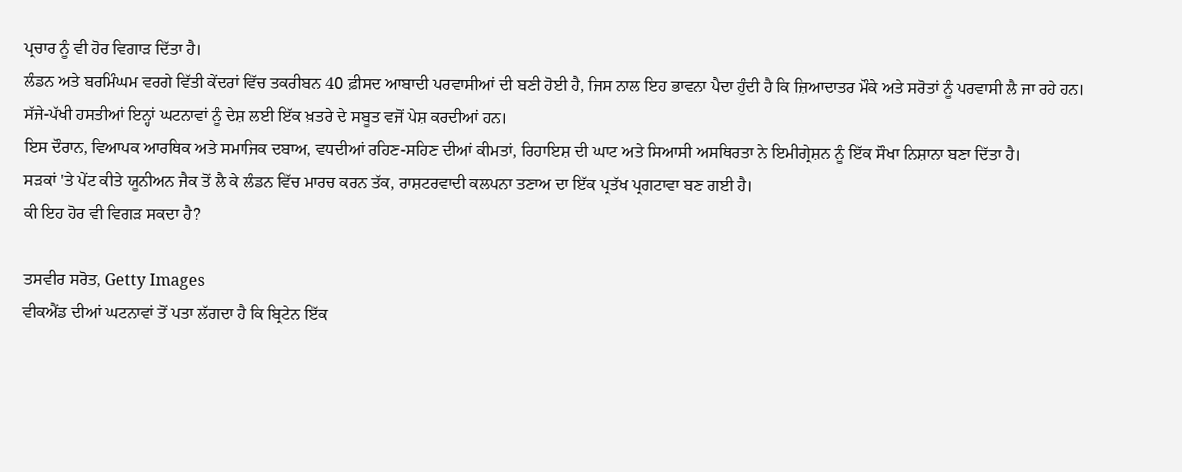ਪ੍ਰਚਾਰ ਨੂੰ ਵੀ ਹੋਰ ਵਿਗਾੜ ਦਿੱਤਾ ਹੈ।
ਲੰਡਨ ਅਤੇ ਬਰਮਿੰਘਮ ਵਰਗੇ ਵਿੱਤੀ ਕੇਂਦਰਾਂ ਵਿੱਚ ਤਕਰੀਬਨ 40 ਫ਼ੀਸਦ ਆਬਾਦੀ ਪਰਵਾਸੀਆਂ ਦੀ ਬਣੀ ਹੋਈ ਹੈ, ਜਿਸ ਨਾਲ ਇਹ ਭਾਵਨਾ ਪੈਦਾ ਹੁੰਦੀ ਹੈ ਕਿ ਜ਼ਿਆਦਾਤਰ ਮੌਕੇ ਅਤੇ ਸਰੋਤਾਂ ਨੂੰ ਪਰਵਾਸੀ ਲੈ ਜਾ ਰਹੇ ਹਨ।
ਸੱਜੇ-ਪੱਖੀ ਹਸਤੀਆਂ ਇਨ੍ਹਾਂ ਘਟਨਾਵਾਂ ਨੂੰ ਦੇਸ਼ ਲਈ ਇੱਕ ਖ਼ਤਰੇ ਦੇ ਸਬੂਤ ਵਜੋਂ ਪੇਸ਼ ਕਰਦੀਆਂ ਹਨ।
ਇਸ ਦੌਰਾਨ, ਵਿਆਪਕ ਆਰਥਿਕ ਅਤੇ ਸਮਾਜਿਕ ਦਬਾਅ, ਵਧਦੀਆਂ ਰਹਿਣ-ਸਹਿਣ ਦੀਆਂ ਕੀਮਤਾਂ, ਰਿਹਾਇਸ਼ ਦੀ ਘਾਟ ਅਤੇ ਸਿਆਸੀ ਅਸਥਿਰਤਾ ਨੇ ਇਮੀਗ੍ਰੇਸ਼ਨ ਨੂੰ ਇੱਕ ਸੌਖਾ ਨਿਸ਼ਾਨਾ ਬਣਾ ਦਿੱਤਾ ਹੈ।
ਸੜਕਾਂ 'ਤੇ ਪੇਂਟ ਕੀਤੇ ਯੂਨੀਅਨ ਜੈਕ ਤੋਂ ਲੈ ਕੇ ਲੰਡਨ ਵਿੱਚ ਮਾਰਚ ਕਰਨ ਤੱਕ, ਰਾਸ਼ਟਰਵਾਦੀ ਕਲਪਨਾ ਤਣਾਅ ਦਾ ਇੱਕ ਪ੍ਰਤੱਖ ਪ੍ਰਗਟਾਵਾ ਬਣ ਗਈ ਹੈ।
ਕੀ ਇਹ ਹੋਰ ਵੀ ਵਿਗੜ ਸਕਦਾ ਹੈ?

ਤਸਵੀਰ ਸਰੋਤ, Getty Images
ਵੀਕਐਂਡ ਦੀਆਂ ਘਟਨਾਵਾਂ ਤੋਂ ਪਤਾ ਲੱਗਦਾ ਹੈ ਕਿ ਬ੍ਰਿਟੇਨ ਇੱਕ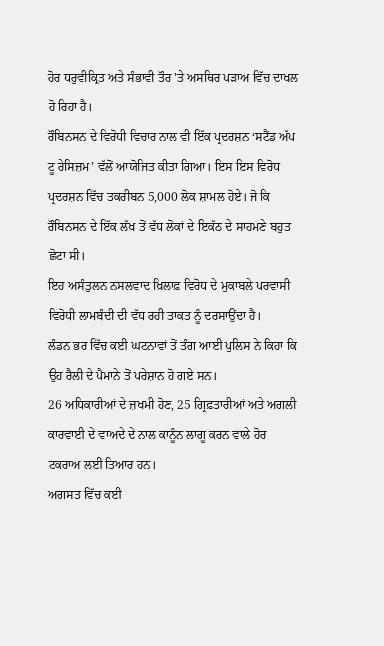ਹੋਰ ਧਰੁਵੀਕ੍ਰਿਤ ਅਤੇ ਸੰਭਾਵੀ ਤੌਰ 'ਤੇ ਅਸਥਿਰ ਪੜਾਅ ਵਿੱਚ ਦਾਖਲ ਹੋ ਰਿਹਾ ਹੈ।
ਰੌਬਿਨਸਨ ਦੇ ਵਿਰੋਧੀ ਵਿਚਾਰ ਨਾਲ ਵੀ ਇੱਕ ਪ੍ਰਦਰਸ਼ਨ ‘ਸਟੈਂਡ ਅੱਪ ਟੂ ਰੇਸਿਜ਼ਮ’ ਵੱਲੋਂ ਆਯੋਜਿਤ ਕੀਤਾ ਗਿਆ। ਇਸ ਇਸ ਵਿਰੋਧ ਪ੍ਰਦਰਸ਼ਨ ਵਿੱਚ ਤਕਰੀਬਨ 5,000 ਲੋਕ ਸ਼ਾਮਲ ਹੋਏ। ਜੋ ਕਿ ਰੌਬਿਨਸਨ ਦੇ ਇੱਕ ਲੱਖ ਤੋਂ ਵੱਧ ਲੋਕਾਂ ਦੇ ਇਕੱਠ ਦੇ ਸਾਹਮਣੇ ਬਹੁਤ ਛੋਟਾ ਸੀ।
ਇਹ ਅਸੰਤੁਲਨ ਨਸਲਵਾਦ ਖ਼ਿਲਾਫ਼ ਵਿਰੋਧ ਦੇ ਮੁਕਾਬਲੇ ਪਰਵਾਸੀ ਵਿਰੋਧੀ ਲਾਮਬੰਦੀ ਦੀ ਵੱਧ ਰਹੀ ਤਾਕਤ ਨੂੰ ਦਰਸਾਉਂਦਾ ਹੈ।
ਲੰਡਨ ਭਰ ਵਿੱਚ ਕਈ ਘਟਨਾਵਾਂ ਤੋਂ ਤੰਗ ਆਈ ਪੁਲਿਸ ਨੇ ਕਿਹਾ ਕਿ ਉਹ ਰੈਲੀ ਦੇ ਪੈਮਾਨੇ ਤੋਂ ਪਰੇਸ਼ਾਨ ਹੋ ਗਏ ਸਨ।
26 ਅਧਿਕਾਰੀਆਂ ਦੇ ਜ਼ਖਮੀ ਹੋਣ, 25 ਗ੍ਰਿਫ਼ਤਾਰੀਆਂ ਅਤੇ ਅਗਲੀ ਕਾਰਵਾਈ ਦੇ ਵਾਅਦੇ ਦੇ ਨਾਲ ਕਾਨੂੰਨ ਲਾਗੂ ਕਰਨ ਵਾਲੇ ਹੋਰ ਟਕਰਾਅ ਲਈ ਤਿਆਰ ਹਨ।
ਅਗਸਤ ਵਿੱਚ ਕਈ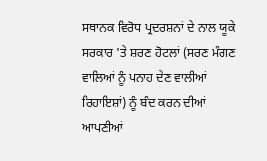ਸਥਾਨਕ ਵਿਰੋਧ ਪ੍ਰਦਰਸ਼ਨਾਂ ਦੇ ਨਾਲ ਯੂਕੇ ਸਰਕਾਰ 'ਤੇ ਸ਼ਰਣ ਹੋਟਲਾਂ (ਸਰਣ ਮੰਗਣ ਵਾਲਿਆਂ ਨੂੰ ਪਨਾਹ ਦੇਣ ਵਾਲੀਆਂ ਰਿਹਾਇਸ਼ਾਂ) ਨੂੰ ਬੰਦ ਕਰਨ ਦੀਆਂ ਆਪਣੀਆਂ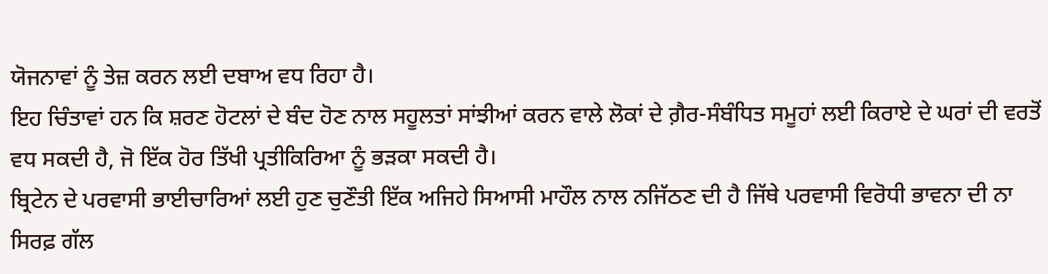ਯੋਜਨਾਵਾਂ ਨੂੰ ਤੇਜ਼ ਕਰਨ ਲਈ ਦਬਾਅ ਵਧ ਰਿਹਾ ਹੈ।
ਇਹ ਚਿੰਤਾਵਾਂ ਹਨ ਕਿ ਸ਼ਰਣ ਹੋਟਲਾਂ ਦੇ ਬੰਦ ਹੋਣ ਨਾਲ ਸਹੂਲਤਾਂ ਸਾਂਝੀਆਂ ਕਰਨ ਵਾਲੇ ਲੋਕਾਂ ਦੇ ਗ਼ੈਰ-ਸੰਬੰਧਿਤ ਸਮੂਹਾਂ ਲਈ ਕਿਰਾਏ ਦੇ ਘਰਾਂ ਦੀ ਵਰਤੋਂ ਵਧ ਸਕਦੀ ਹੈ, ਜੋ ਇੱਕ ਹੋਰ ਤਿੱਖੀ ਪ੍ਰਤੀਕਿਰਿਆ ਨੂੰ ਭੜਕਾ ਸਕਦੀ ਹੈ।
ਬ੍ਰਿਟੇਨ ਦੇ ਪਰਵਾਸੀ ਭਾਈਚਾਰਿਆਂ ਲਈ ਹੁਣ ਚੁਣੌਤੀ ਇੱਕ ਅਜਿਹੇ ਸਿਆਸੀ ਮਾਹੌਲ ਨਾਲ ਨਜਿੱਠਣ ਦੀ ਹੈ ਜਿੱਥੇ ਪਰਵਾਸੀ ਵਿਰੋਧੀ ਭਾਵਨਾ ਦੀ ਨਾ ਸਿਰਫ਼ ਗੱਲ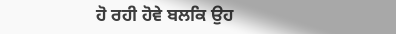ਹੋ ਰਹੀ ਹੋਵੇ ਬਲਕਿ ਉਹ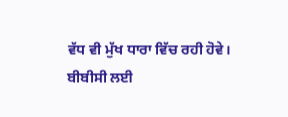ਵੱਧ ਵੀ ਮੁੱਖ ਧਾਰਾ ਵਿੱਚ ਰਹੀ ਹੋਵੇ।
ਬੀਬੀਸੀ ਲਈ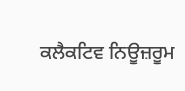ਕਲੈਕਟਿਵ ਨਿਊਜ਼ਰੂਮ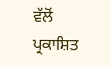ਵੱਲੋਂ ਪ੍ਰਕਾਸ਼ਿਤ